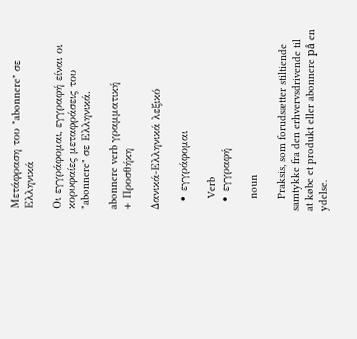Μετάφραση του "abonnere" σε Ελληνικά

Οι εγγράφομαι, εγγραφή είναι οι κορυφαίες μεταφράσεις του "abonnere" σε Ελληνικά.

abonnere verb γραμματική
+ Προσθήκη

Δανικά-Ελληνικά λεξικό

  • εγγράφομαι

    Verb
  • εγγραφή

    noun

    Praksis, som forudsætter stiltiende samtykke fra den erhvervsdrivende til at købe et produkt eller abonnere på en ydelse.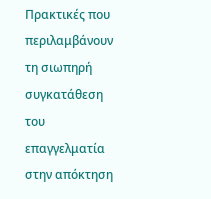Πρακτικές που περιλαμβάνουν τη σιωπηρή συγκατάθεση του επαγγελματία στην απόκτηση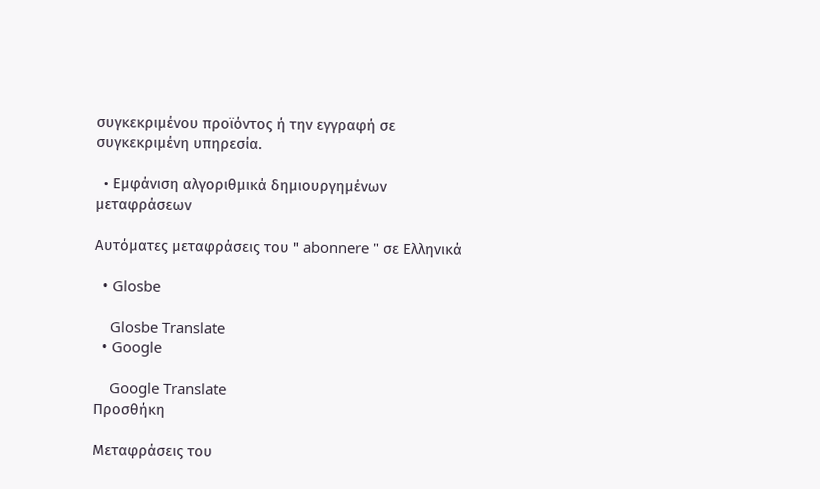συγκεκριμένου προϊόντος ή την εγγραφή σε συγκεκριμένη υπηρεσία.

  • Εμφάνιση αλγοριθμικά δημιουργημένων μεταφράσεων

Αυτόματες μεταφράσεις του " abonnere " σε Ελληνικά

  • Glosbe

    Glosbe Translate
  • Google

    Google Translate
Προσθήκη

Μεταφράσεις του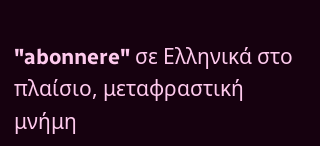"abonnere" σε Ελληνικά στο πλαίσιο, μεταφραστική μνήμη